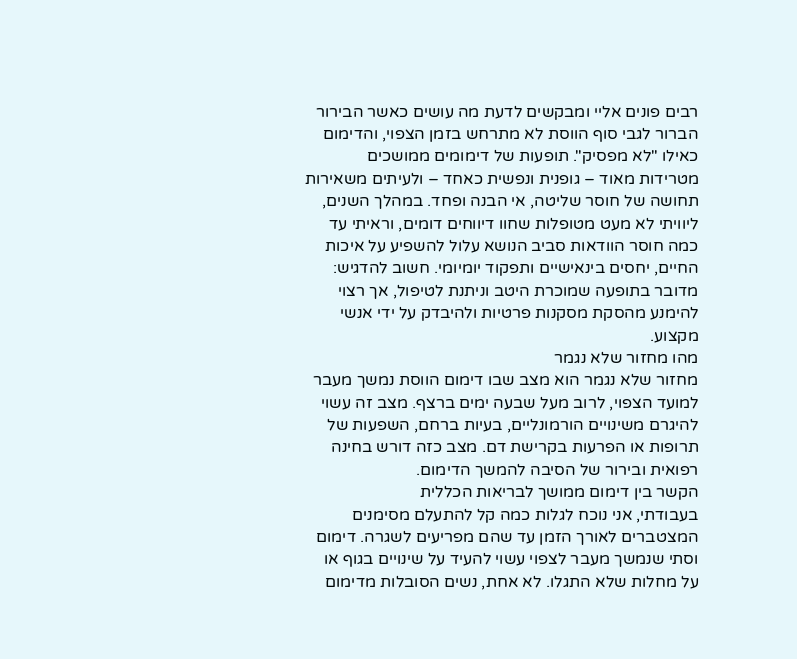רבים פונים אליי ומבקשים לדעת מה עושים כאשר הבירור הברור לגבי סוף הווסת לא מתרחש בזמן הצפוי, והדימום כאילו "לא מפסיק". תופעות של דימומים ממושכים מטרידות מאוד – גופנית ונפשית כאחד – ולעיתים משאירות תחושה של חוסר שליטה, אי הבנה ופחד. במהלך השנים, ליוויתי לא מעט מטופלות שחוו דיווחים דומים, וראיתי עד כמה חוסר הוודאות סביב הנושא עלול להשפיע על איכות החיים, יחסים בינאישיים ותפקוד יומיומי. חשוב להדגיש: מדובר בתופעה שמוכרת היטב וניתנת לטיפול, אך רצוי להימנע מהסקת מסקנות פרטיות ולהיבדק על ידי אנשי מקצוע.
מהו מחזור שלא נגמר
מחזור שלא נגמר הוא מצב שבו דימום הווסת נמשך מעבר למועד הצפוי, לרוב מעל שבעה ימים ברצף. מצב זה עשוי להיגרם משינויים הורמונליים, בעיות ברחם, השפעות של תרופות או הפרעות בקרישת דם. מצב כזה דורש בחינה רפואית ובירור של הסיבה להמשך הדימום.
הקשר בין דימום ממושך לבריאות הכללית
בעבודתי, אני נוכח לגלות כמה קל להתעלם מסימנים המצטברים לאורך הזמן עד שהם מפריעים לשגרה. דימום וסתי שנמשך מעבר לצפוי עשוי להעיד על שינויים בגוף או על מחלות שלא התגלו. לא אחת, נשים הסובלות מדימום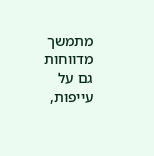מתמשך מדווחות גם על עייפות,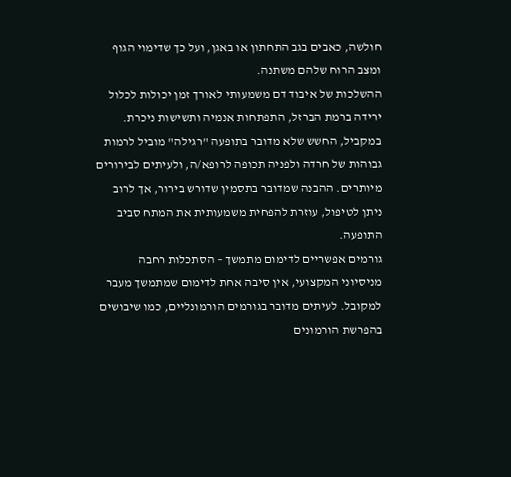חולשה, כאבים בגב התחתון או באגן, ועל כך שדימוי הגוף ומצב הרוח שלהם משתנה.
ההשלכות של איבוד דם משמעותי לאורך זמן יכולות לכלול ירידה ברמת הברזל, התפתחות אנמיה ותשישות ניכרת. במקביל, החשש שלא מדובר בתופעה "רגילה" מוביל לרמות גבוהות של חרדה ולפניה תכופה לרופא/ה, ולעיתים לבירורים מיותרים. ההבנה שמדובר בתסמין שדורש בירור, אך לרוב ניתן לטיפול, עוזרת להפחית משמעותית את המתח סביב התופעה.
גורמים אפשריים לדימום מתמשך – הסתכלות רחבה
מניסיוני המקצועי, אין סיבה אחת לדימום שמתמשך מעבר למקובל. לעיתים מדובר בגורמים הורמונליים, כמו שיבושים בהפרשת הורמונים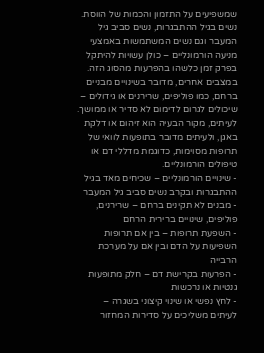שמשפיעים על התזמון והכמות של הווסת. נשים בגיל ההתבגרות, נשים סביב גיל המעבר וגם נשים המשתמשות באמצעי מניעה הורמונליים – כולן עשויות להיתקל בפרק זמן כלשהו בהפרעות מהסוג הזה.
במצבים אחרים, מדובר בשינויים מבניים ברחם, כמו פוליפים, שרירנים או גידולים – שיכולים לגרום לדימום לא סדיר או ממושך. לעיתים, מקור הבעיה הוא זיהום או דלקת באגן, ולעיתים מדובר בתופעות לוואי של תרופות מסוימות, כדוגמת מדללי דם או טיפולים הורמונליים.
- שינויים הורמונליים – שכיחים מאד בגיל ההתבגרות ובקרב נשים סביב גיל המעבר
- מבנים לא תקינים ברחם – שרירנים, פוליפים, שינויים ברירית הרחם
- השפעת תרופות – בין אם תרופות השפיעות על הדם ובין אם על מערכת הרבייה
- הפרעות בקרישת דם – חלק מתופעות גנטיות או נרכשות
- לחץ נפשי או שינוי קיצוני בשגרה – לעיתים משליכים על סדירות המחזור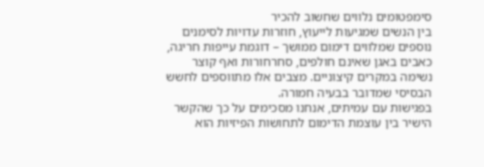סימפטומים נלווים שחשוב להכיר
בין הנשים שמגיעות לייעוץ, חוזרות עדויות לסימנים נוספים שמלווים דימום ממושך – דוגמת עייפות חריגה, כאבים באגן שאינם חולפים, סחרחורות ואף קוצר נשימה במקרים קיצוניים. מצבים אלו מתווספים לחשש הבסיסי שמדובר בבעיה חמורה.
בפגישות עם עמיתים, אנחנו מסכימים על כך שהקשר הישיר בין עוצמת הדימום לתחושות הפיזיות הוא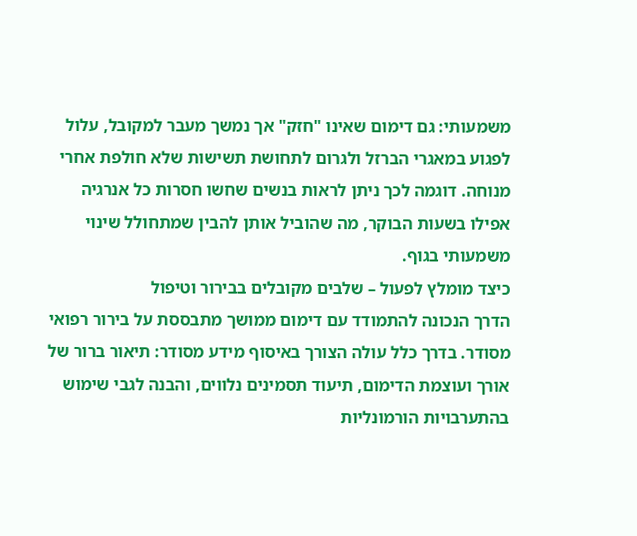משמעותי: גם דימום שאינו "חזק" אך נמשך מעבר למקובל, עלול לפגוע במאגרי הברזל ולגרום לתחושת תשישות שלא חולפת אחרי מנוחה. דוגמה לכך ניתן לראות בנשים שחשו חסרות כל אנרגיה אפילו בשעות הבוקר, מה שהוביל אותן להבין שמתחולל שינוי משמעותי בגוף.
כיצד מומלץ לפעול – שלבים מקובלים בבירור וטיפול
הדרך הנכונה להתמודד עם דימום ממושך מתבססת על בירור רפואי מסודר. בדרך כלל עולה הצורך באיסוף מידע מסודר: תיאור ברור של אורך ועוצמת הדימום, תיעוד תסמינים נלווים, והבנה לגבי שימוש בהתערבויות הורמונליות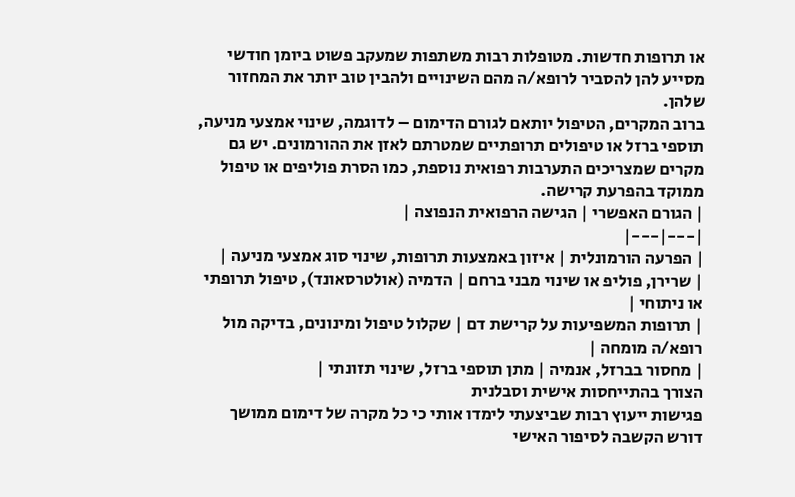או תרופות חדשות. מטופלות רבות משתפות שמעקב פשוט ביומן חודשי מסייע להן להסביר לרופא/ה מהם השינויים ולהבין טוב יותר את המחזור שלהן.
ברוב המקרים, הטיפול יותאם לגורם הדימום – לדוגמה, שינוי אמצעי מניעה, תוספי ברזל או טיפולים תרופתיים שמטרתם לאזן את ההורמונים. יש גם מקרים שמצריכים התערבות רפואית נוספת, כמו הסרת פוליפים או טיפול ממוקד בהפרעת קרישה.
| הגורם האפשרי | הגישה הרפואית הנפוצה |
|---|---|
| הפרעה הורמונלית | איזון באמצעות תרופות, שינוי סוג אמצעי מניעה |
| שרירן, פוליפ או שינוי מבני ברחם | הדמיה (אולטרסאונד), טיפול תרופתי או ניתוחי |
| תרופות המשפיעות על קרישת דם | שקלול טיפול ומינונים, בדיקה מול רופא/ה מומחה |
| מחסור בברזל, אנמיה | מתן תוספי ברזל, שינוי תזונתי |
הצורך בהתייחסות אישית וסבלנית
פגישות ייעוץ רבות שביצעתי לימדו אותי כי כל מקרה של דימום ממושך דורש הקשבה לסיפור האישי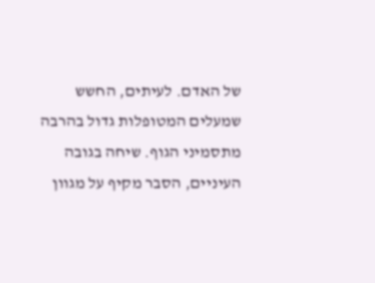של האדם. לעיתים, החשש שמעלים המטופלות גדול בהרבה מתסמיני הגוף. שיחה בגובה העיניים, הסבר מקיף על מגוון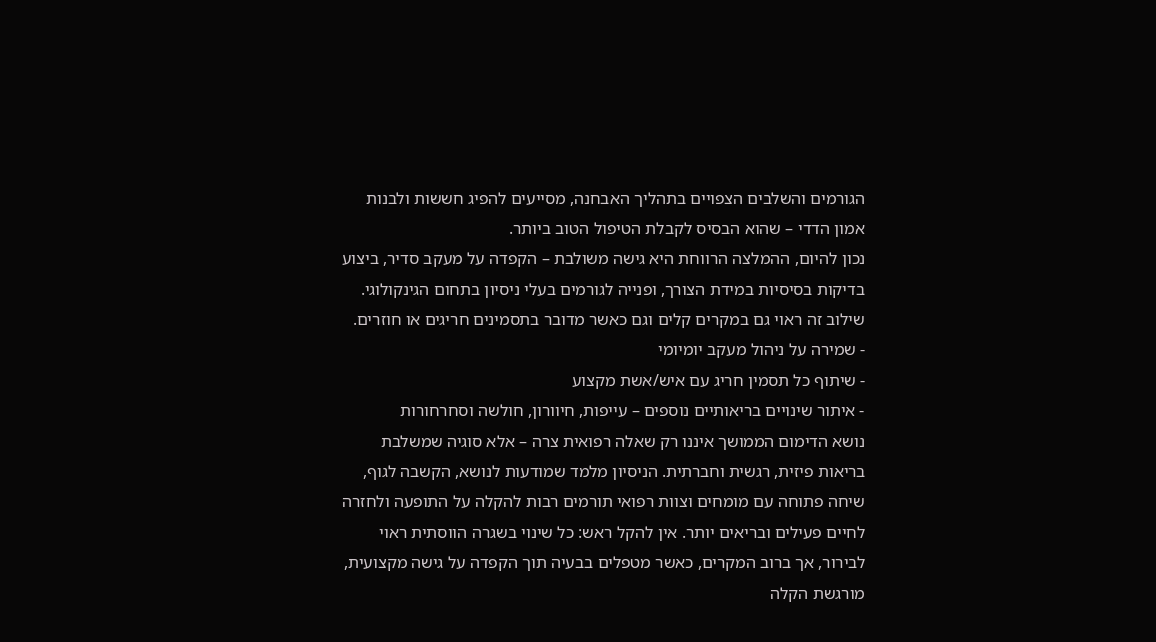הגורמים והשלבים הצפויים בתהליך האבחנה, מסייעים להפיג חששות ולבנות אמון הדדי – שהוא הבסיס לקבלת הטיפול הטוב ביותר.
נכון להיום, ההמלצה הרווחת היא גישה משולבת – הקפדה על מעקב סדיר, ביצוע בדיקות בסיסיות במידת הצורך, ופנייה לגורמים בעלי ניסיון בתחום הגינקולוגי. שילוב זה ראוי גם במקרים קלים וגם כאשר מדובר בתסמינים חריגים או חוזרים.
- שמירה על ניהול מעקב יומיומי
- שיתוף כל תסמין חריג עם איש/אשת מקצוע
- איתור שינויים בריאותיים נוספים – עייפות, חיוורון, חולשה וסחרחורות
נושא הדימום הממושך איננו רק שאלה רפואית צרה – אלא סוגיה שמשלבת בריאות פיזית, רגשית וחברתית. הניסיון מלמד שמודעות לנושא, הקשבה לגוף, שיחה פתוחה עם מומחים וצוות רפואי תורמים רבות להקלה על התופעה ולחזרה לחיים פעילים ובריאים יותר. אין להקל ראש: כל שינוי בשגרה הווסתית ראוי לבירור, אך ברוב המקרים, כאשר מטפלים בבעיה תוך הקפדה על גישה מקצועית, מורגשת הקלה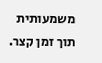משמעותית תוך זמן קצר.